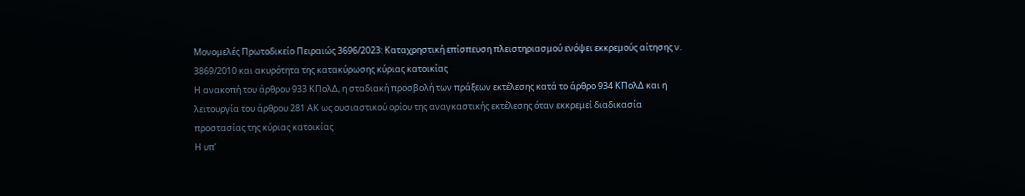Μονομελές Πρωτοδικείο Πειραιώς 3696/2023: Καταχρηστική επίσπευση πλειστηριασμού ενόψει εκκρεμούς αίτησης ν. 3869/2010 και ακυρότητα της κατακύρωσης κύριας κατοικίας
Η ανακοπή του άρθρου 933 ΚΠολΔ, η σταδιακή προσβολή των πράξεων εκτέλεσης κατά το άρθρο 934 ΚΠολΔ και η λειτουργία του άρθρου 281 ΑΚ ως ουσιαστικού ορίου της αναγκαστικής εκτέλεσης όταν εκκρεμεί διαδικασία προστασίας της κύριας κατοικίας
Η υπ’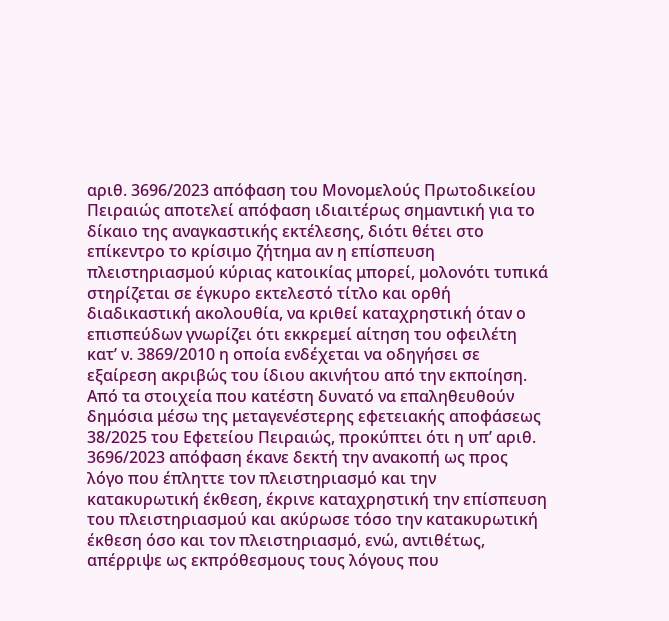αριθ. 3696/2023 απόφαση του Μονομελούς Πρωτοδικείου Πειραιώς αποτελεί απόφαση ιδιαιτέρως σημαντική για το δίκαιο της αναγκαστικής εκτέλεσης, διότι θέτει στο επίκεντρο το κρίσιμο ζήτημα αν η επίσπευση πλειστηριασμού κύριας κατοικίας μπορεί, μολονότι τυπικά στηρίζεται σε έγκυρο εκτελεστό τίτλο και ορθή διαδικαστική ακολουθία, να κριθεί καταχρηστική όταν ο επισπεύδων γνωρίζει ότι εκκρεμεί αίτηση του οφειλέτη κατ’ ν. 3869/2010 η οποία ενδέχεται να οδηγήσει σε εξαίρεση ακριβώς του ίδιου ακινήτου από την εκποίηση.
Από τα στοιχεία που κατέστη δυνατό να επαληθευθούν δημόσια μέσω της μεταγενέστερης εφετειακής αποφάσεως 38/2025 του Εφετείου Πειραιώς, προκύπτει ότι η υπ’ αριθ. 3696/2023 απόφαση έκανε δεκτή την ανακοπή ως προς λόγο που έπληττε τον πλειστηριασμό και την κατακυρωτική έκθεση, έκρινε καταχρηστική την επίσπευση του πλειστηριασμού και ακύρωσε τόσο την κατακυρωτική έκθεση όσο και τον πλειστηριασμό, ενώ, αντιθέτως, απέρριψε ως εκπρόθεσμους τους λόγους που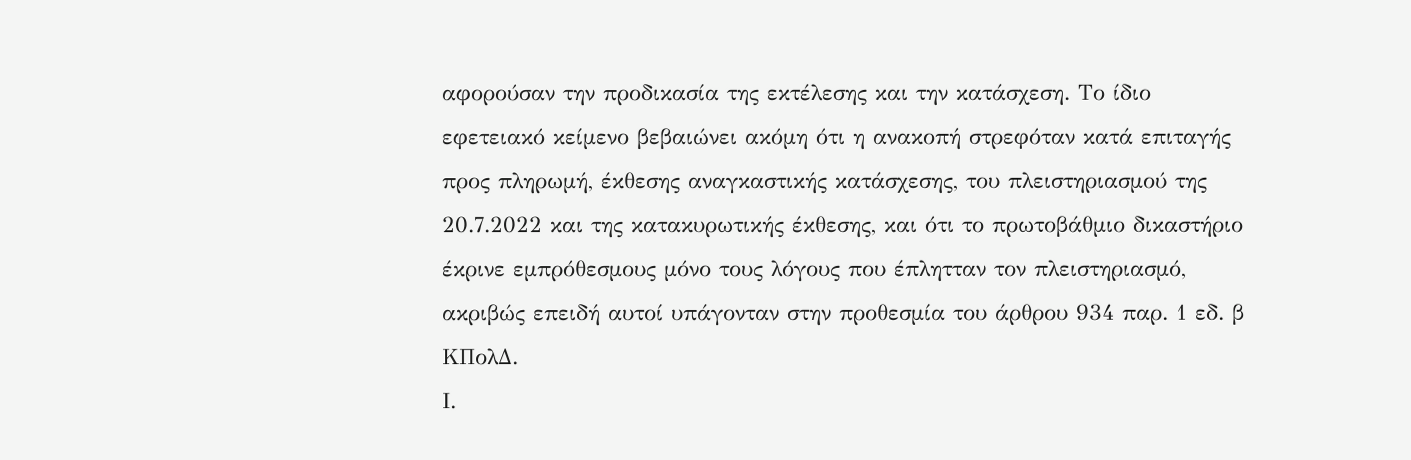αφορούσαν την προδικασία της εκτέλεσης και την κατάσχεση. Το ίδιο εφετειακό κείμενο βεβαιώνει ακόμη ότι η ανακοπή στρεφόταν κατά επιταγής προς πληρωμή, έκθεσης αναγκαστικής κατάσχεσης, του πλειστηριασμού της 20.7.2022 και της κατακυρωτικής έκθεσης, και ότι το πρωτοβάθμιο δικαστήριο έκρινε εμπρόθεσμους μόνο τους λόγους που έπλητταν τον πλειστηριασμό, ακριβώς επειδή αυτοί υπάγονταν στην προθεσμία του άρθρου 934 παρ. 1 εδ. β ΚΠολΔ.
Ι.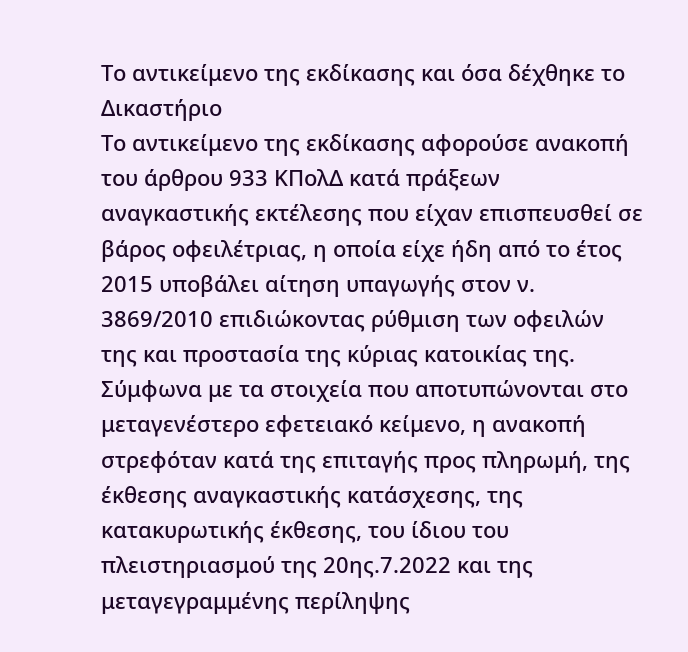Το αντικείμενο της εκδίκασης και όσα δέχθηκε το Δικαστήριο
Το αντικείμενο της εκδίκασης αφορούσε ανακοπή του άρθρου 933 ΚΠολΔ κατά πράξεων αναγκαστικής εκτέλεσης που είχαν επισπευσθεί σε βάρος οφειλέτριας, η οποία είχε ήδη από το έτος 2015 υποβάλει αίτηση υπαγωγής στον ν. 3869/2010 επιδιώκοντας ρύθμιση των οφειλών της και προστασία της κύριας κατοικίας της. Σύμφωνα με τα στοιχεία που αποτυπώνονται στο μεταγενέστερο εφετειακό κείμενο, η ανακοπή στρεφόταν κατά της επιταγής προς πληρωμή, της έκθεσης αναγκαστικής κατάσχεσης, της κατακυρωτικής έκθεσης, του ίδιου του πλειστηριασμού της 20ης.7.2022 και της μεταγεγραμμένης περίληψης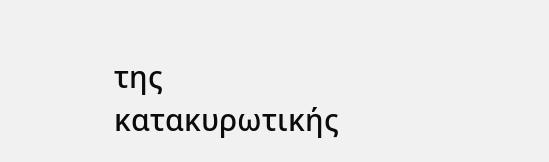της κατακυρωτικής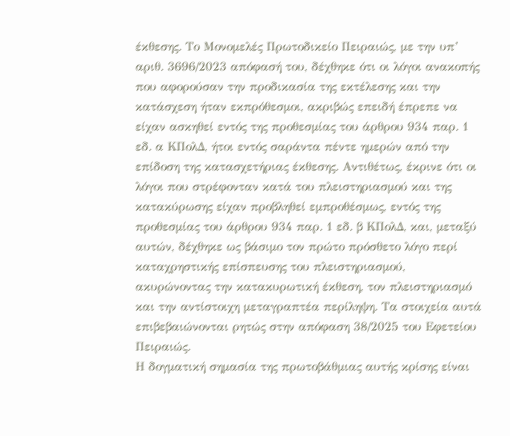έκθεσης. Το Μονομελές Πρωτοδικείο Πειραιώς, με την υπ’ αριθ. 3696/2023 απόφασή του, δέχθηκε ότι οι λόγοι ανακοπής που αφορούσαν την προδικασία της εκτέλεσης και την κατάσχεση ήταν εκπρόθεσμοι, ακριβώς επειδή έπρεπε να είχαν ασκηθεί εντός της προθεσμίας του άρθρου 934 παρ. 1 εδ. α ΚΠολΔ, ήτοι εντός σαράντα πέντε ημερών από την επίδοση της κατασχετήριας έκθεσης. Αντιθέτως, έκρινε ότι οι λόγοι που στρέφονταν κατά του πλειστηριασμού και της κατακύρωσης είχαν προβληθεί εμπροθέσμως, εντός της προθεσμίας του άρθρου 934 παρ. 1 εδ. β ΚΠολΔ, και, μεταξύ αυτών, δέχθηκε ως βάσιμο τον πρώτο πρόσθετο λόγο περί καταχρηστικής επίσπευσης του πλειστηριασμού, ακυρώνοντας την κατακυρωτική έκθεση, τον πλειστηριασμό και την αντίστοιχη μεταγραπτέα περίληψη. Τα στοιχεία αυτά επιβεβαιώνονται ρητώς στην απόφαση 38/2025 του Εφετείου Πειραιώς.
Η δογματική σημασία της πρωτοβάθμιας αυτής κρίσης είναι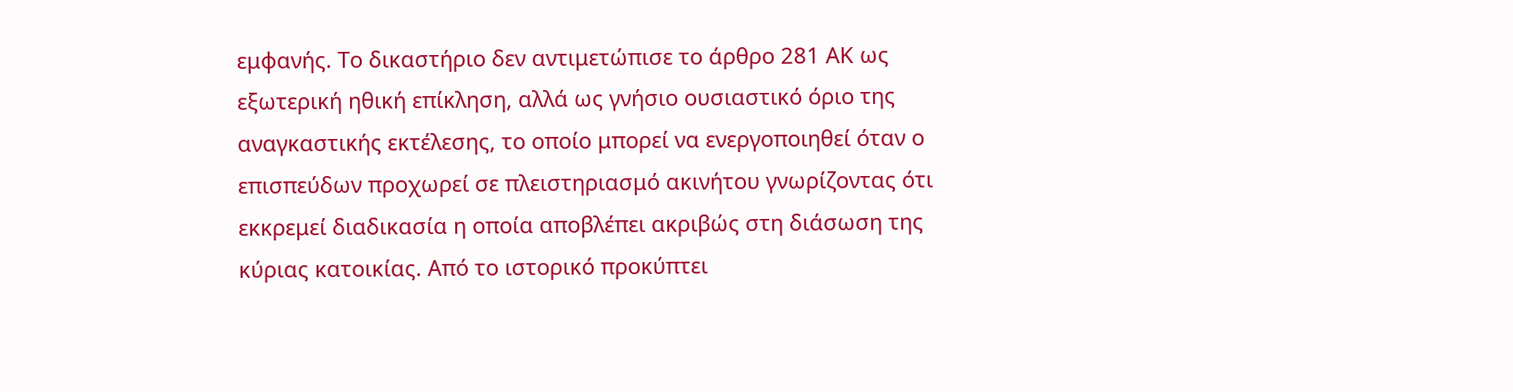εμφανής. Το δικαστήριο δεν αντιμετώπισε το άρθρο 281 ΑΚ ως εξωτερική ηθική επίκληση, αλλά ως γνήσιο ουσιαστικό όριο της αναγκαστικής εκτέλεσης, το οποίο μπορεί να ενεργοποιηθεί όταν ο επισπεύδων προχωρεί σε πλειστηριασμό ακινήτου γνωρίζοντας ότι εκκρεμεί διαδικασία η οποία αποβλέπει ακριβώς στη διάσωση της κύριας κατοικίας. Από το ιστορικό προκύπτει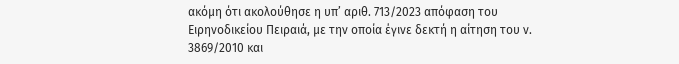ακόμη ότι ακολούθησε η υπ’ αριθ. 713/2023 απόφαση του Ειρηνοδικείου Πειραιά, με την οποία έγινε δεκτή η αίτηση του ν. 3869/2010 και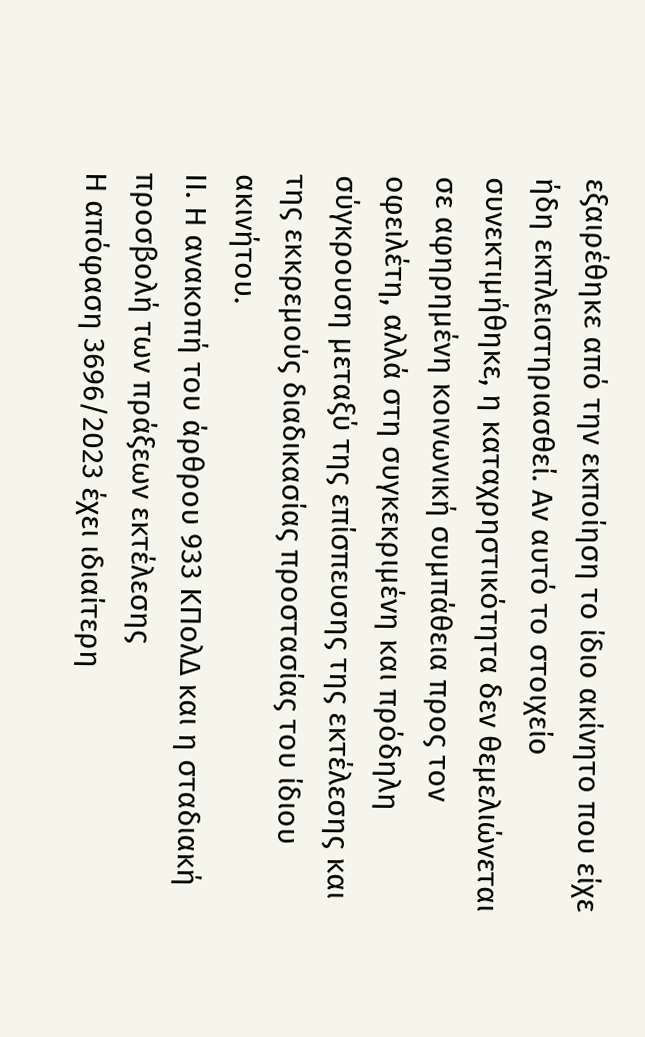εξαιρέθηκε από την εκποίηση το ίδιο ακίνητο που είχε ήδη εκπλειστηριασθεί. Αν αυτό το στοιχείο συνεκτιμήθηκε, η καταχρηστικότητα δεν θεμελιώνεται σε αφηρημένη κοινωνική συμπάθεια προς τον οφειλέτη, αλλά στη συγκεκριμένη και πρόδηλη σύγκρουση μεταξύ της επίσπευσης της εκτέλεσης και της εκκρεμούς διαδικασίας προστασίας του ίδιου ακινήτου.
ΙΙ. Η ανακοπή του άρθρου 933 ΚΠολΔ και η σταδιακή προσβολή των πράξεων εκτέλεσης
Η απόφαση 3696/2023 έχει ιδιαίτερη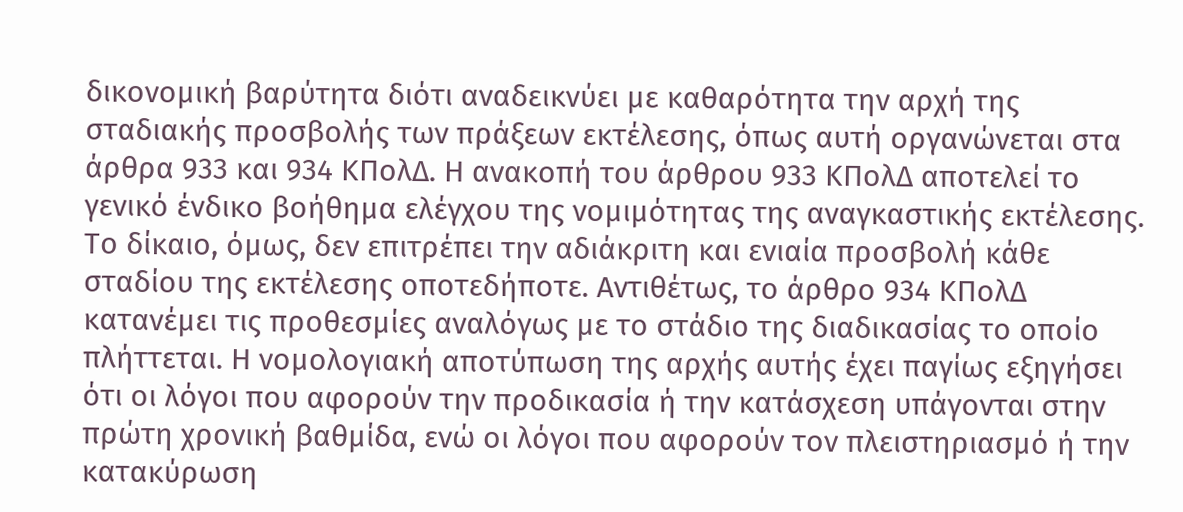δικονομική βαρύτητα διότι αναδεικνύει με καθαρότητα την αρχή της σταδιακής προσβολής των πράξεων εκτέλεσης, όπως αυτή οργανώνεται στα άρθρα 933 και 934 ΚΠολΔ. Η ανακοπή του άρθρου 933 ΚΠολΔ αποτελεί το γενικό ένδικο βοήθημα ελέγχου της νομιμότητας της αναγκαστικής εκτέλεσης. Το δίκαιο, όμως, δεν επιτρέπει την αδιάκριτη και ενιαία προσβολή κάθε σταδίου της εκτέλεσης οποτεδήποτε. Αντιθέτως, το άρθρο 934 ΚΠολΔ κατανέμει τις προθεσμίες αναλόγως με το στάδιο της διαδικασίας το οποίο πλήττεται. Η νομολογιακή αποτύπωση της αρχής αυτής έχει παγίως εξηγήσει ότι οι λόγοι που αφορούν την προδικασία ή την κατάσχεση υπάγονται στην πρώτη χρονική βαθμίδα, ενώ οι λόγοι που αφορούν τον πλειστηριασμό ή την κατακύρωση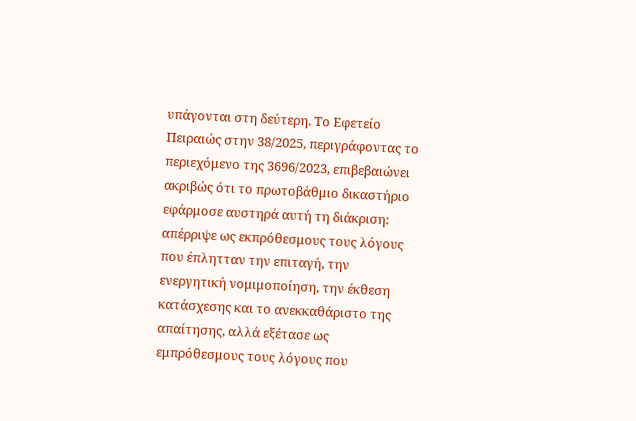υπάγονται στη δεύτερη. Το Εφετείο Πειραιώς στην 38/2025, περιγράφοντας το περιεχόμενο της 3696/2023, επιβεβαιώνει ακριβώς ότι το πρωτοβάθμιο δικαστήριο εφάρμοσε αυστηρά αυτή τη διάκριση: απέρριψε ως εκπρόθεσμους τους λόγους που έπλητταν την επιταγή, την ενεργητική νομιμοποίηση, την έκθεση κατάσχεσης και το ανεκκαθάριστο της απαίτησης, αλλά εξέτασε ως εμπρόθεσμους τους λόγους που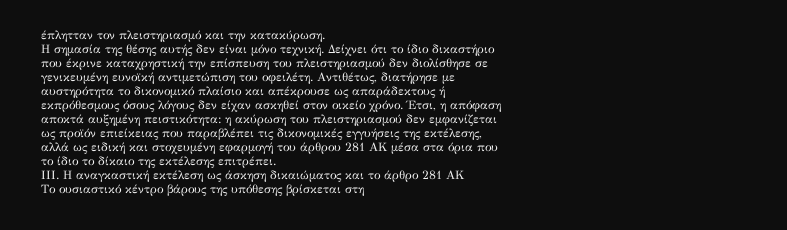έπλητταν τον πλειστηριασμό και την κατακύρωση.
Η σημασία της θέσης αυτής δεν είναι μόνο τεχνική. Δείχνει ότι το ίδιο δικαστήριο που έκρινε καταχρηστική την επίσπευση του πλειστηριασμού δεν διολίσθησε σε γενικευμένη ευνοϊκή αντιμετώπιση του οφειλέτη. Αντιθέτως, διατήρησε με αυστηρότητα το δικονομικό πλαίσιο και απέκρουσε ως απαράδεκτους ή εκπρόθεσμους όσους λόγους δεν είχαν ασκηθεί στον οικείο χρόνο. Έτσι, η απόφαση αποκτά αυξημένη πειστικότητα: η ακύρωση του πλειστηριασμού δεν εμφανίζεται ως προϊόν επιείκειας που παραβλέπει τις δικονομικές εγγυήσεις της εκτέλεσης, αλλά ως ειδική και στοχευμένη εφαρμογή του άρθρου 281 ΑΚ μέσα στα όρια που το ίδιο το δίκαιο της εκτέλεσης επιτρέπει.
ΙΙΙ. Η αναγκαστική εκτέλεση ως άσκηση δικαιώματος και το άρθρο 281 ΑΚ
Το ουσιαστικό κέντρο βάρους της υπόθεσης βρίσκεται στη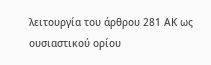λειτουργία του άρθρου 281 ΑΚ ως ουσιαστικού ορίου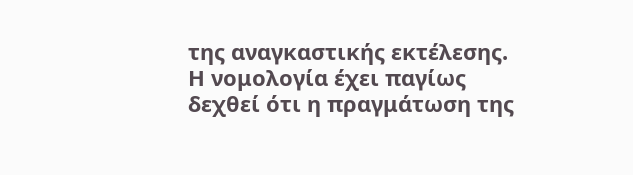της αναγκαστικής εκτέλεσης. Η νομολογία έχει παγίως δεχθεί ότι η πραγμάτωση της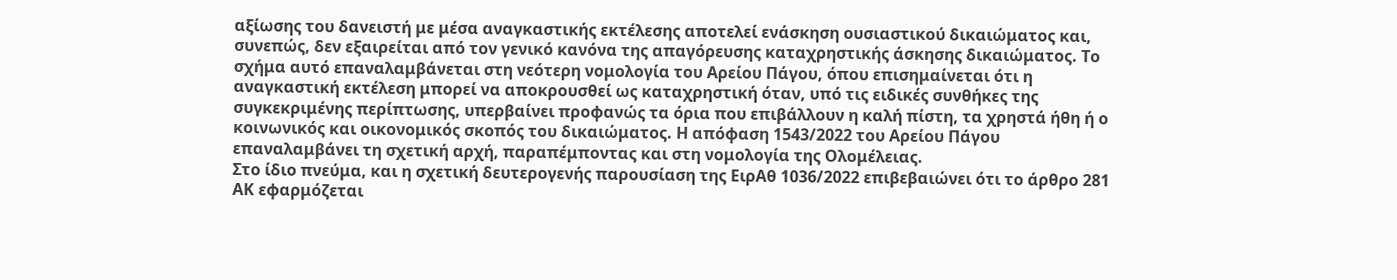αξίωσης του δανειστή με μέσα αναγκαστικής εκτέλεσης αποτελεί ενάσκηση ουσιαστικού δικαιώματος και, συνεπώς, δεν εξαιρείται από τον γενικό κανόνα της απαγόρευσης καταχρηστικής άσκησης δικαιώματος. Το σχήμα αυτό επαναλαμβάνεται στη νεότερη νομολογία του Αρείου Πάγου, όπου επισημαίνεται ότι η αναγκαστική εκτέλεση μπορεί να αποκρουσθεί ως καταχρηστική όταν, υπό τις ειδικές συνθήκες της συγκεκριμένης περίπτωσης, υπερβαίνει προφανώς τα όρια που επιβάλλουν η καλή πίστη, τα χρηστά ήθη ή ο κοινωνικός και οικονομικός σκοπός του δικαιώματος. Η απόφαση 1543/2022 του Αρείου Πάγου επαναλαμβάνει τη σχετική αρχή, παραπέμποντας και στη νομολογία της Ολομέλειας.
Στο ίδιο πνεύμα, και η σχετική δευτερογενής παρουσίαση της ΕιρΑθ 1036/2022 επιβεβαιώνει ότι το άρθρο 281 ΑΚ εφαρμόζεται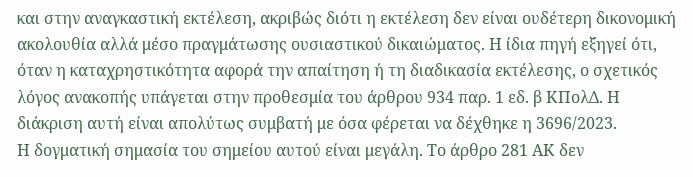και στην αναγκαστική εκτέλεση, ακριβώς διότι η εκτέλεση δεν είναι ουδέτερη δικονομική ακολουθία αλλά μέσο πραγμάτωσης ουσιαστικού δικαιώματος. Η ίδια πηγή εξηγεί ότι, όταν η καταχρηστικότητα αφορά την απαίτηση ή τη διαδικασία εκτέλεσης, ο σχετικός λόγος ανακοπής υπάγεται στην προθεσμία του άρθρου 934 παρ. 1 εδ. β ΚΠολΔ. Η διάκριση αυτή είναι απολύτως συμβατή με όσα φέρεται να δέχθηκε η 3696/2023.
Η δογματική σημασία του σημείου αυτού είναι μεγάλη. Το άρθρο 281 ΑΚ δεν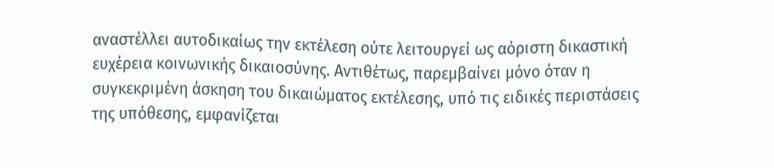αναστέλλει αυτοδικαίως την εκτέλεση ούτε λειτουργεί ως αόριστη δικαστική ευχέρεια κοινωνικής δικαιοσύνης. Αντιθέτως, παρεμβαίνει μόνο όταν η συγκεκριμένη άσκηση του δικαιώματος εκτέλεσης, υπό τις ειδικές περιστάσεις της υπόθεσης, εμφανίζεται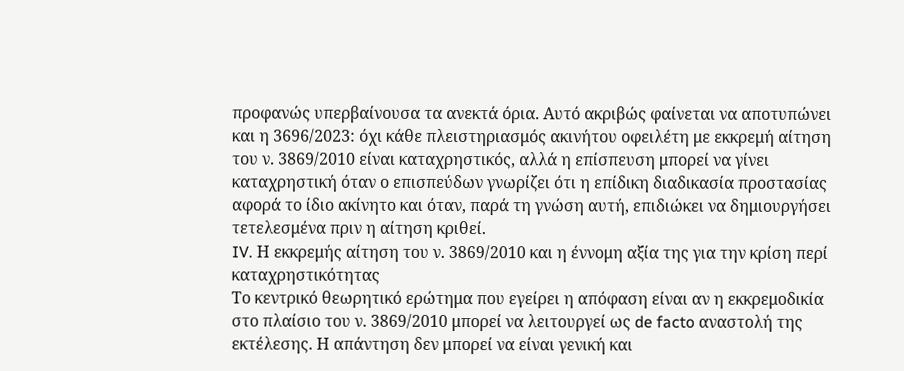προφανώς υπερβαίνουσα τα ανεκτά όρια. Αυτό ακριβώς φαίνεται να αποτυπώνει και η 3696/2023: όχι κάθε πλειστηριασμός ακινήτου οφειλέτη με εκκρεμή αίτηση του ν. 3869/2010 είναι καταχρηστικός, αλλά η επίσπευση μπορεί να γίνει καταχρηστική όταν ο επισπεύδων γνωρίζει ότι η επίδικη διαδικασία προστασίας αφορά το ίδιο ακίνητο και όταν, παρά τη γνώση αυτή, επιδιώκει να δημιουργήσει τετελεσμένα πριν η αίτηση κριθεί.
IV. Η εκκρεμής αίτηση του ν. 3869/2010 και η έννομη αξία της για την κρίση περί καταχρηστικότητας
Το κεντρικό θεωρητικό ερώτημα που εγείρει η απόφαση είναι αν η εκκρεμοδικία στο πλαίσιο του ν. 3869/2010 μπορεί να λειτουργεί ως de facto αναστολή της εκτέλεσης. Η απάντηση δεν μπορεί να είναι γενική και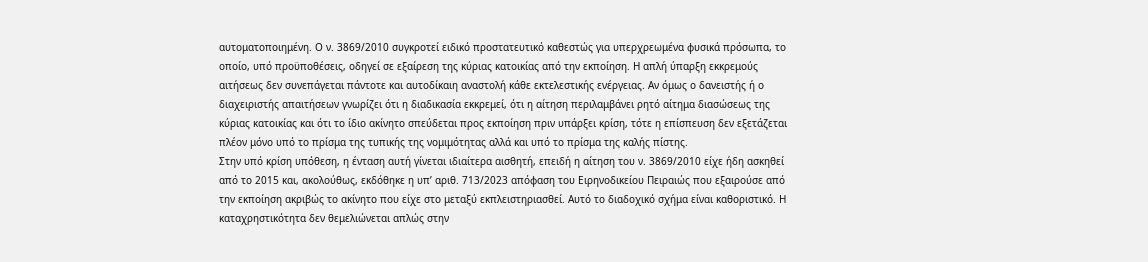αυτοματοποιημένη. Ο ν. 3869/2010 συγκροτεί ειδικό προστατευτικό καθεστώς για υπερχρεωμένα φυσικά πρόσωπα, το οποίο, υπό προϋποθέσεις, οδηγεί σε εξαίρεση της κύριας κατοικίας από την εκποίηση. Η απλή ύπαρξη εκκρεμούς αιτήσεως δεν συνεπάγεται πάντοτε και αυτοδίκαιη αναστολή κάθε εκτελεστικής ενέργειας. Αν όμως ο δανειστής ή ο διαχειριστής απαιτήσεων γνωρίζει ότι η διαδικασία εκκρεμεί, ότι η αίτηση περιλαμβάνει ρητό αίτημα διασώσεως της κύριας κατοικίας και ότι το ίδιο ακίνητο σπεύδεται προς εκποίηση πριν υπάρξει κρίση, τότε η επίσπευση δεν εξετάζεται πλέον μόνο υπό το πρίσμα της τυπικής της νομιμότητας αλλά και υπό το πρίσμα της καλής πίστης.
Στην υπό κρίση υπόθεση, η ένταση αυτή γίνεται ιδιαίτερα αισθητή, επειδή η αίτηση του ν. 3869/2010 είχε ήδη ασκηθεί από το 2015 και, ακολούθως, εκδόθηκε η υπ’ αριθ. 713/2023 απόφαση του Ειρηνοδικείου Πειραιώς που εξαιρούσε από την εκποίηση ακριβώς το ακίνητο που είχε στο μεταξύ εκπλειστηριασθεί. Αυτό το διαδοχικό σχήμα είναι καθοριστικό. Η καταχρηστικότητα δεν θεμελιώνεται απλώς στην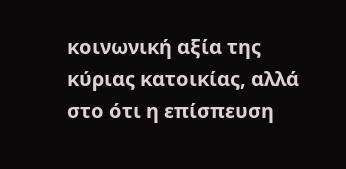κοινωνική αξία της κύριας κατοικίας, αλλά στο ότι η επίσπευση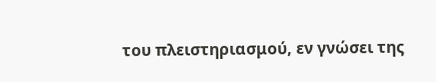του πλειστηριασμού, εν γνώσει της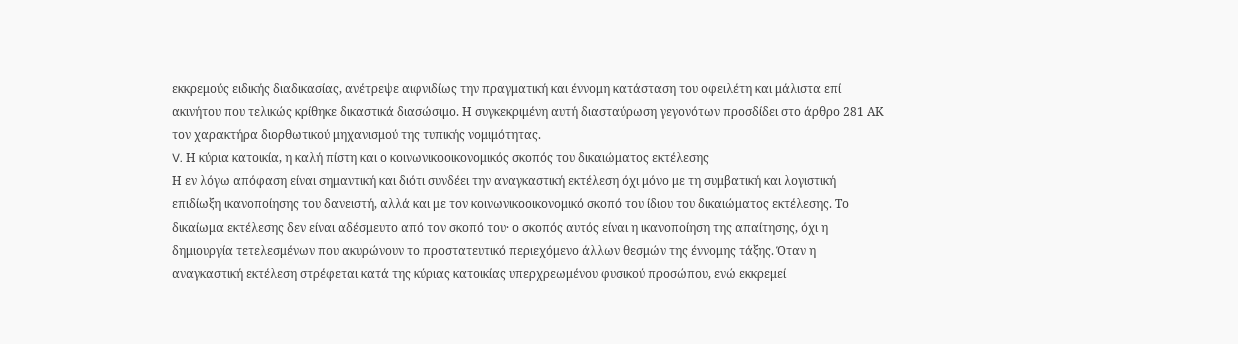εκκρεμούς ειδικής διαδικασίας, ανέτρεψε αιφνιδίως την πραγματική και έννομη κατάσταση του οφειλέτη και μάλιστα επί ακινήτου που τελικώς κρίθηκε δικαστικά διασώσιμο. Η συγκεκριμένη αυτή διασταύρωση γεγονότων προσδίδει στο άρθρο 281 ΑΚ τον χαρακτήρα διορθωτικού μηχανισμού της τυπικής νομιμότητας.
V. Η κύρια κατοικία, η καλή πίστη και ο κοινωνικοοικονομικός σκοπός του δικαιώματος εκτέλεσης
Η εν λόγω απόφαση είναι σημαντική και διότι συνδέει την αναγκαστική εκτέλεση όχι μόνο με τη συμβατική και λογιστική επιδίωξη ικανοποίησης του δανειστή, αλλά και με τον κοινωνικοοικονομικό σκοπό του ίδιου του δικαιώματος εκτέλεσης. Το δικαίωμα εκτέλεσης δεν είναι αδέσμευτο από τον σκοπό του· ο σκοπός αυτός είναι η ικανοποίηση της απαίτησης, όχι η δημιουργία τετελεσμένων που ακυρώνουν το προστατευτικό περιεχόμενο άλλων θεσμών της έννομης τάξης. Όταν η αναγκαστική εκτέλεση στρέφεται κατά της κύριας κατοικίας υπερχρεωμένου φυσικού προσώπου, ενώ εκκρεμεί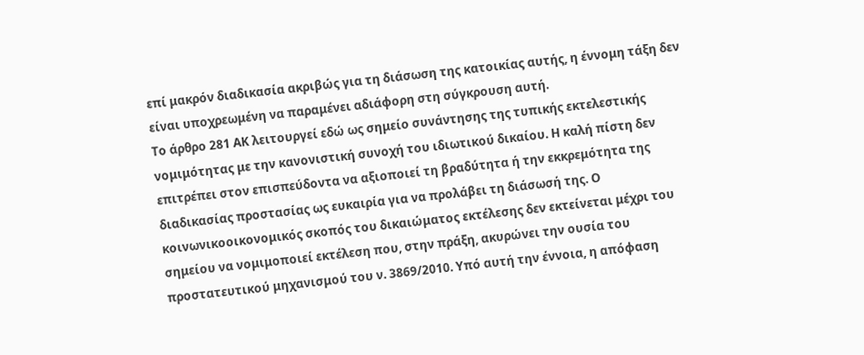επί μακρόν διαδικασία ακριβώς για τη διάσωση της κατοικίας αυτής, η έννομη τάξη δεν είναι υποχρεωμένη να παραμένει αδιάφορη στη σύγκρουση αυτή.
Το άρθρο 281 ΑΚ λειτουργεί εδώ ως σημείο συνάντησης της τυπικής εκτελεστικής νομιμότητας με την κανονιστική συνοχή του ιδιωτικού δικαίου. Η καλή πίστη δεν επιτρέπει στον επισπεύδοντα να αξιοποιεί τη βραδύτητα ή την εκκρεμότητα της διαδικασίας προστασίας ως ευκαιρία για να προλάβει τη διάσωσή της. Ο κοινωνικοοικονομικός σκοπός του δικαιώματος εκτέλεσης δεν εκτείνεται μέχρι του σημείου να νομιμοποιεί εκτέλεση που, στην πράξη, ακυρώνει την ουσία του προστατευτικού μηχανισμού του ν. 3869/2010. Υπό αυτή την έννοια, η απόφαση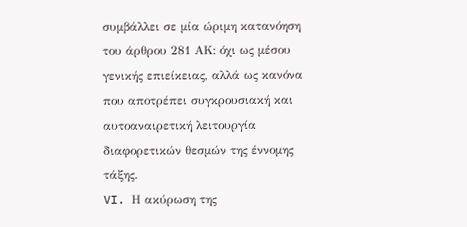συμβάλλει σε μία ώριμη κατανόηση του άρθρου 281 ΑΚ: όχι ως μέσου γενικής επιείκειας, αλλά ως κανόνα που αποτρέπει συγκρουσιακή και αυτοαναιρετική λειτουργία διαφορετικών θεσμών της έννομης τάξης.
VI. Η ακύρωση της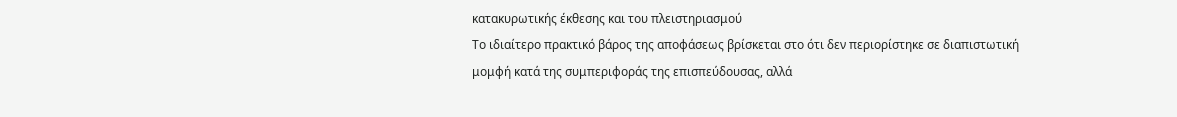κατακυρωτικής έκθεσης και του πλειστηριασμού
Το ιδιαίτερο πρακτικό βάρος της αποφάσεως βρίσκεται στο ότι δεν περιορίστηκε σε διαπιστωτική μομφή κατά της συμπεριφοράς της επισπεύδουσας, αλλά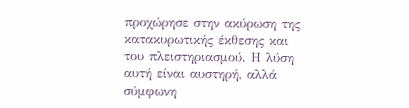προχώρησε στην ακύρωση της κατακυρωτικής έκθεσης και του πλειστηριασμού. Η λύση αυτή είναι αυστηρή, αλλά σύμφωνη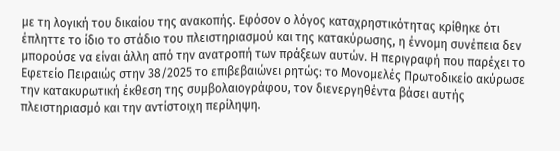με τη λογική του δικαίου της ανακοπής. Εφόσον ο λόγος καταχρηστικότητας κρίθηκε ότι έπληττε το ίδιο το στάδιο του πλειστηριασμού και της κατακύρωσης, η έννομη συνέπεια δεν μπορούσε να είναι άλλη από την ανατροπή των πράξεων αυτών. Η περιγραφή που παρέχει το Εφετείο Πειραιώς στην 38/2025 το επιβεβαιώνει ρητώς: το Μονομελές Πρωτοδικείο ακύρωσε την κατακυρωτική έκθεση της συμβολαιογράφου, τον διενεργηθέντα βάσει αυτής πλειστηριασμό και την αντίστοιχη περίληψη.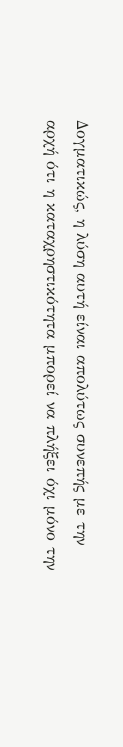Δογματικώς, η λύση αυτή είναι απολύτως συνεπής με την αρχή ότι η καταχρηστικότητα μπορεί να πλήξει όχι μόνο την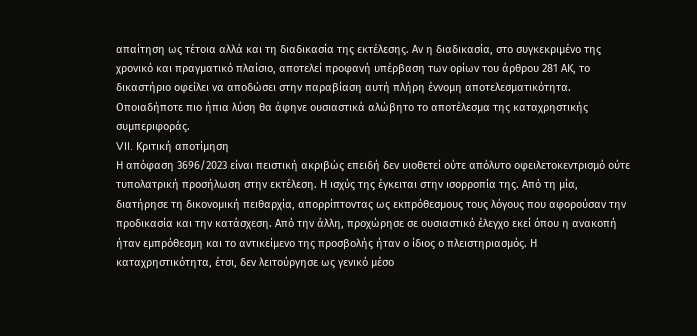απαίτηση ως τέτοια αλλά και τη διαδικασία της εκτέλεσης. Αν η διαδικασία, στο συγκεκριμένο της χρονικό και πραγματικό πλαίσιο, αποτελεί προφανή υπέρβαση των ορίων του άρθρου 281 ΑΚ, το δικαστήριο οφείλει να αποδώσει στην παραβίαση αυτή πλήρη έννομη αποτελεσματικότητα. Οποιαδήποτε πιο ήπια λύση θα άφηνε ουσιαστικά αλώβητο το αποτέλεσμα της καταχρηστικής συμπεριφοράς.
VII. Κριτική αποτίμηση
Η απόφαση 3696/2023 είναι πειστική ακριβώς επειδή δεν υιοθετεί ούτε απόλυτο οφειλετοκεντρισμό ούτε τυπολατρική προσήλωση στην εκτέλεση. Η ισχύς της έγκειται στην ισορροπία της. Από τη μία, διατήρησε τη δικονομική πειθαρχία, απορρίπτοντας ως εκπρόθεσμους τους λόγους που αφορούσαν την προδικασία και την κατάσχεση. Από την άλλη, προχώρησε σε ουσιαστικό έλεγχο εκεί όπου η ανακοπή ήταν εμπρόθεσμη και το αντικείμενο της προσβολής ήταν ο ίδιος ο πλειστηριασμός. Η καταχρηστικότητα, έτσι, δεν λειτούργησε ως γενικό μέσο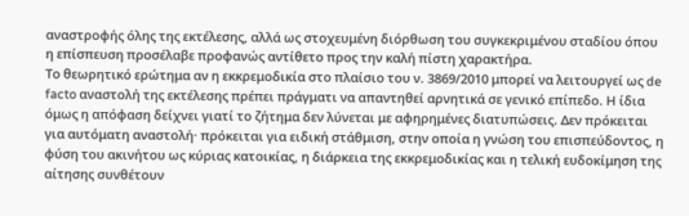αναστροφής όλης της εκτέλεσης, αλλά ως στοχευμένη διόρθωση του συγκεκριμένου σταδίου όπου η επίσπευση προσέλαβε προφανώς αντίθετο προς την καλή πίστη χαρακτήρα.
Το θεωρητικό ερώτημα αν η εκκρεμοδικία στο πλαίσιο του ν. 3869/2010 μπορεί να λειτουργεί ως de facto αναστολή της εκτέλεσης πρέπει πράγματι να απαντηθεί αρνητικά σε γενικό επίπεδο. Η ίδια όμως η απόφαση δείχνει γιατί το ζήτημα δεν λύνεται με αφηρημένες διατυπώσεις. Δεν πρόκειται για αυτόματη αναστολή· πρόκειται για ειδική στάθμιση, στην οποία η γνώση του επισπεύδοντος, η φύση του ακινήτου ως κύριας κατοικίας, η διάρκεια της εκκρεμοδικίας και η τελική ευδοκίμηση της αίτησης συνθέτουν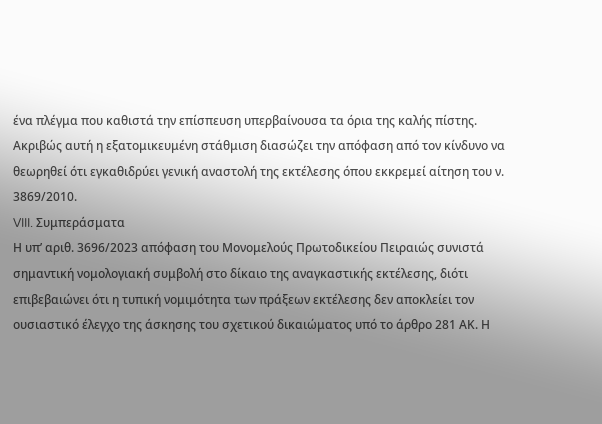ένα πλέγμα που καθιστά την επίσπευση υπερβαίνουσα τα όρια της καλής πίστης. Ακριβώς αυτή η εξατομικευμένη στάθμιση διασώζει την απόφαση από τον κίνδυνο να θεωρηθεί ότι εγκαθιδρύει γενική αναστολή της εκτέλεσης όπου εκκρεμεί αίτηση του ν. 3869/2010.
VIII. Συμπεράσματα
Η υπ’ αριθ. 3696/2023 απόφαση του Μονομελούς Πρωτοδικείου Πειραιώς συνιστά σημαντική νομολογιακή συμβολή στο δίκαιο της αναγκαστικής εκτέλεσης, διότι επιβεβαιώνει ότι η τυπική νομιμότητα των πράξεων εκτέλεσης δεν αποκλείει τον ουσιαστικό έλεγχο της άσκησης του σχετικού δικαιώματος υπό το άρθρο 281 ΑΚ. Η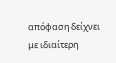απόφαση δείχνει με ιδιαίτερη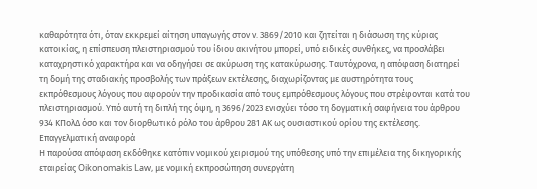καθαρότητα ότι, όταν εκκρεμεί αίτηση υπαγωγής στον ν. 3869/2010 και ζητείται η διάσωση της κύριας κατοικίας, η επίσπευση πλειστηριασμού του ίδιου ακινήτου μπορεί, υπό ειδικές συνθήκες, να προσλάβει καταχρηστικό χαρακτήρα και να οδηγήσει σε ακύρωση της κατακύρωσης. Ταυτόχρονα, η απόφαση διατηρεί τη δομή της σταδιακής προσβολής των πράξεων εκτέλεσης, διαχωρίζοντας με αυστηρότητα τους εκπρόθεσμους λόγους που αφορούν την προδικασία από τους εμπρόθεσμους λόγους που στρέφονται κατά του πλειστηριασμού. Υπό αυτή τη διπλή της όψη, η 3696/2023 ενισχύει τόσο τη δογματική σαφήνεια του άρθρου 934 ΚΠολΔ όσο και τον διορθωτικό ρόλο του άρθρου 281 ΑΚ ως ουσιαστικού ορίου της εκτέλεσης.
Επαγγελματική αναφορά
Η παρούσα απόφαση εκδόθηκε κατόπιν νομικού χειρισμού της υπόθεσης υπό την επιμέλεια της δικηγορικής εταιρείας Oikonomakis Law, με νομική εκπροσώπηση συνεργάτη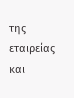της εταιρείας και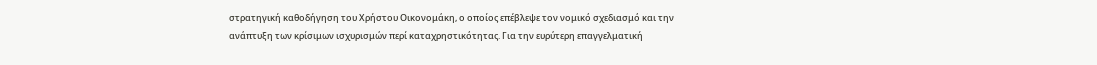στρατηγική καθοδήγηση του Χρήστου Οικονομάκη, ο οποίος επέβλεψε τον νομικό σχεδιασμό και την ανάπτυξη των κρίσιμων ισχυρισμών περί καταχρηστικότητας. Για την ευρύτερη επαγγελματική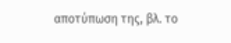αποτύπωση της, βλ. το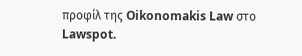προφίλ της Oikonomakis Law στο Lawspot.